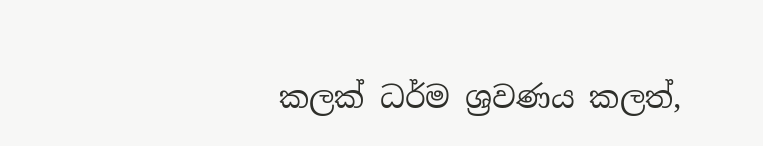කලක් ධර්ම ශ්‍රවණය කලත්,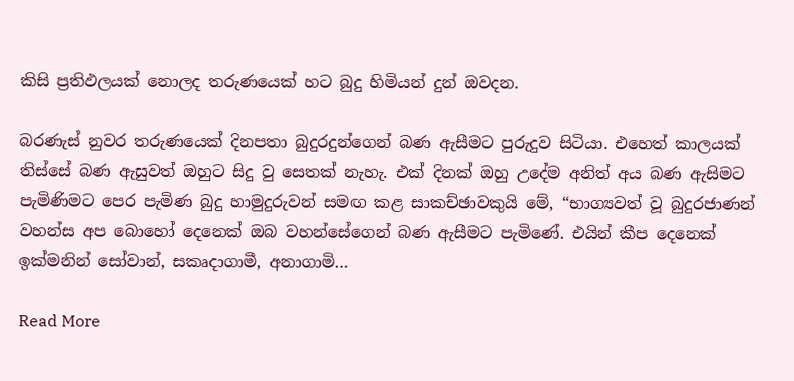කිසි ප්‍රතිඵලයක් නොලද තරුණයෙක් හට බුදු හිමියන් දුන් ඔවදන.

බරණැස් නුවර තරුණයෙක් දිනපතා බුදුරදුන්ගෙන් බණ ඇසීමට පුරුදුව සිටියා. එහෙත් කාලයක් තිස්සේ බණ ඇසුවත් ඔහුට සිදු වු සෙතක් නැහැ. එක් දිනක් ඔහු උදේම අනිත් අය බණ ඇසිමට පැමිණිමට පෙර පැමිණ බුදු හාමුදුරුවන් සමඟ කළ සාකච්ඡාවකුයි මේ, “භාග්‍යවත් වූ බුදුරජාණන් වහන්ස අප බොහෝ දෙනෙක් ඔබ වහන්සේගෙන් බණ ඇසීමට පැමිණේ. එයින් කීප දෙනෙක් ඉක්මනින් සෝවාන්, සකෘදාගාමී, අනාගාමි…

Read More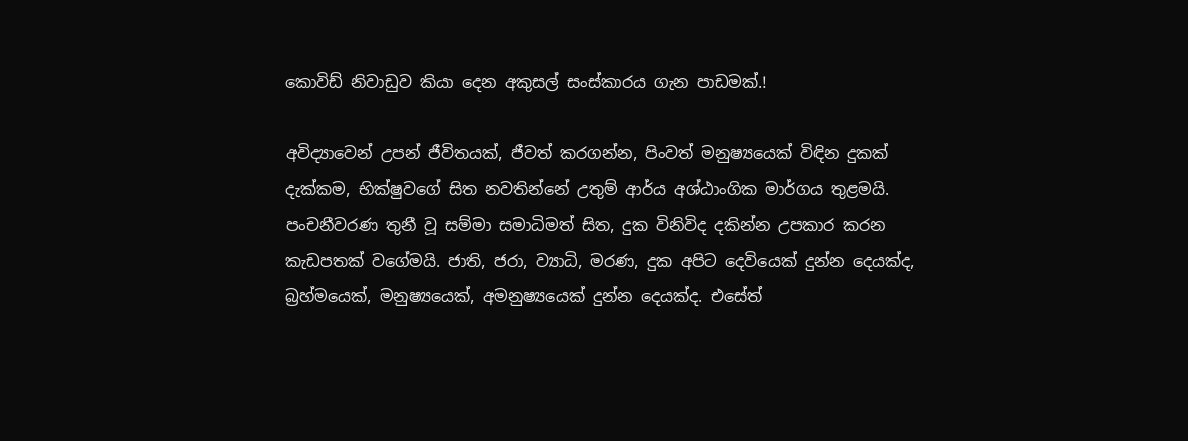කොවිඩ් නිවාඩුව කියා දෙන අකුසල් සංස්කාරය ගැන පාඩමක්.!

අවිද්‍යාවෙන් උපන් ජීවිතයක්, ජීවත් කරගන්න, පිංවත් මනුෂ්‍යයෙක් විඳින දුකක් දැක්කම, භික්ෂුවගේ සිත නවතින්නේ උතුම් ආර්ය අශ්ඨාංගික මාර්ගය තුළමයි. පංචනීවරණ තුනී වූ සම්මා සමාධිමත් සිත, දුක විනිවිද දකින්න උපකාර කරන කැඩපතක් වගේමයි. ජාති, ජරා, ව්‍යාධි, මරණ, දුක අපිට දෙවියෙක් දුන්න දෙයක්ද, බ්‍රහ්මයෙක්, මනුෂ්‍යයෙක්, අමනුෂ්‍යයෙක් දුන්න දෙයක්ද. එසේත්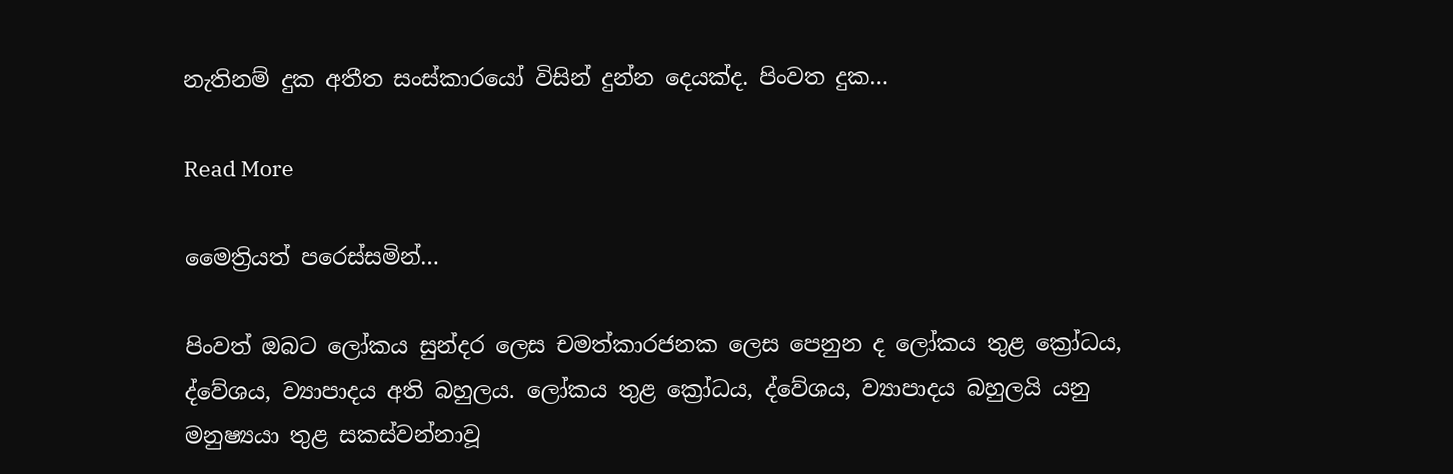නැතිනම් දුක අතීත සංස්කාරයෝ විසින් දුන්න දෙයක්ද. පිංවත දුක…

Read More

මෛත්‍රියත් පරෙස්සමින්…

පිංවත් ඔබට ලෝකය සුන්දර ලෙස චමත්කාරජනක ලෙස පෙනුන ද ලෝකය තුළ ක්‍රෝධය, ද්වේශය, ව්‍යාපාදය අති බහුලය. ලෝකය තුළ ක්‍රෝධය, ද්වේශය, ව්‍යාපාදය බහුලයි යනු මනුෂ්‍යයා තුළ සකස්‌වන්නාවූ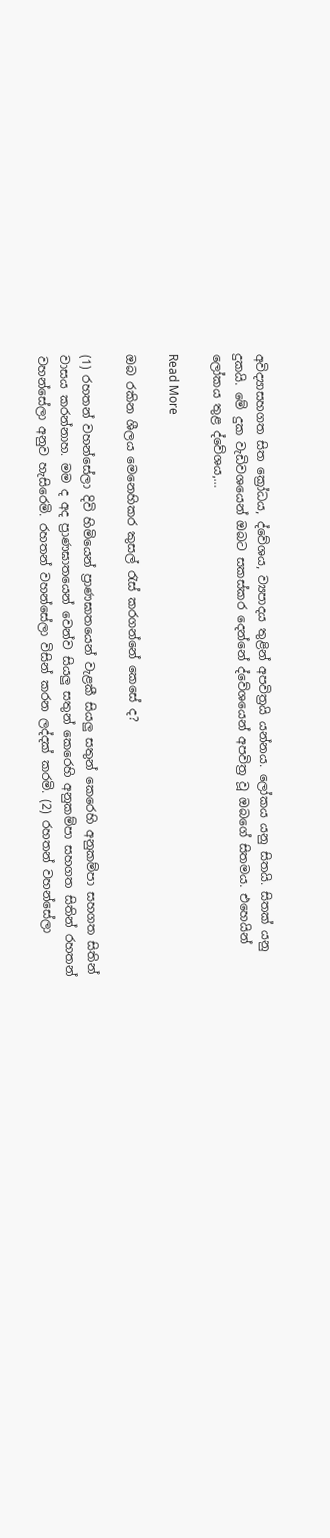අවිද්‍යාසහගත සිත ක්‍රෝධය, ද්වේශය, ව්‍යපාදය තුළින් අපවිත්‍රයි යන්නය. ලෝකය යනු සිතයි. සිතක්‌ යනු දුකයි. මේ දුක වැඩිවශයෙන් ඔබට සකස්‌කර දෙන්නේ ද්වේශයෙන් අපවිත්‍ර වූ ඔබගේ සිතමය. එහෙයින් ලෝකය තුළ ද්වේශය,…

Read More

ඔබ රකින ශීලය මෙනෙහිකර කුසල් රැස් කරගන්නේ කෙසේ ද?

(1) රහතන් වහන්සේලා දිවි හිමියෙන් ප්‍රාණඝාතයෙන් වැළකී සියලු සතුන් කෙරෙහි අනුකම්පා සහගත සිතින් වාසය කරන්නාහ. මම ද අද ප්‍රාණඝාතයෙන් වෙන්ව සියලු සතුන් කෙරෙහි අනුකම්පා සහගත සිතින් රහතන් වහන්සේලා අනුව හැසිරෙමි. රහතන් වහන්සේලා විසින් කරන ලද්දක් කරමි. (2) රහතන් වහන්සේලා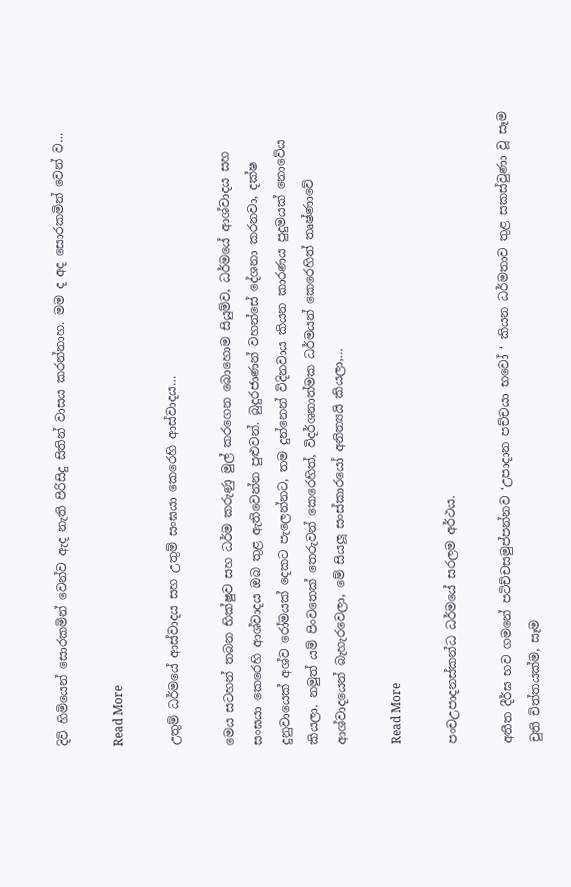දිවි හිමියෙන් සොරකමින් වෙන්ව ඇද නැති පිරිසිදු සිතින් වාසය කරන්නාහ. මම ද අද සොරකමින් වෙන් ව…

Read More

උතුම් ධර්මයේ ආස්වාදය සහ උතුම් සංඝයා කෙරෙහි ආස්වාදය…

මෙය සටහන් තබන භික්ෂුව සහ ධර්ම කරුණු මුල් කරගෙන බොහොම සියුම්ව, ධර්මයේ ආශ්වාදය සහ සංඝයා කෙරෙහි ආශ්වාදය ඔබ තුළ ඇතිවෙන්න පුළුවන්. බුදුරජාණන් වහන්සේ දේශනා කරනවා, දක්ෂ දුනුවායෙක් අශ්ව රෝමයක් දෙකට පැලෙන්නට, තම දුන්නෙන් විදිනවාය කියන කාරණය පුදුමයක් නොවේය කියලා. නමුත් යම් පිංවතෙක් තෙරුවන් කෙරෙහිත්, විදර්ශනාත්මක ධර්මයන් කෙරෙහිත් තෘෂ්ණාවේ ආශ්වාදයෙන් බැහැරවෙලා, මේ සියලූ සංස්කාරයෝ අනිත්‍යයි කියලා,…

Read More

පංචඋපාදනස්‌කන්ධ ධර්මයේ සරලම අර්ථය.

අතීත දීර්ඝ භව ගමනේ පටිච්චසමුප්පන්නව ‘උපාදාන පච්චයා භවෝ ‘ කියන ධර්මතාව තුළ සකස්‌වුණා වූ සෑම චුති චිත්තයක්‌ම, සෑම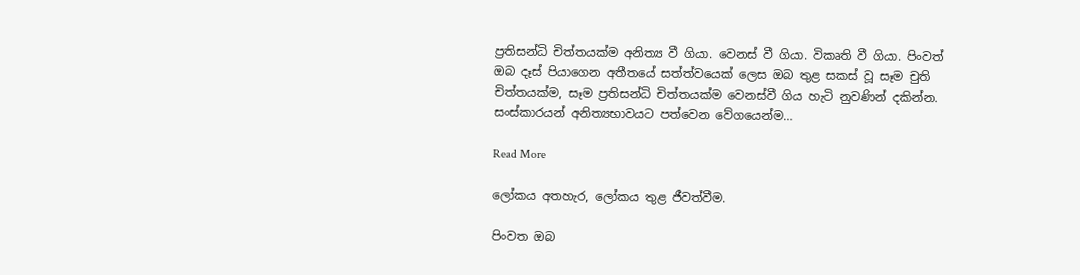ප්‍රතිසන්ධි චිත්තයක්‌ම අනිත්‍ය වී ගියා. වෙනස්‌ වී ගියා. විකෘති වී ගියා. පිංවත් ඔබ දෑස්‌ පියාගෙන අතීතයේ සත්ත්වයෙක්‌ ලෙස ඔබ තුළ සකස්‌ වූ සෑම චුති චිත්තයක්‌ම, සෑම ප්‍රතිසන්ධි චිත්තයක්‌ම වෙනස්‌වී ගිය හැටි නුවණින් දකින්න. සංස්‌කාරයන් අනිත්‍යභාවයට පත්වෙන වේගයෙන්ම…

Read More

ලෝකය අතහැර, ලෝකය තුළ ජීවත්වීම.

පිංවත ඔබ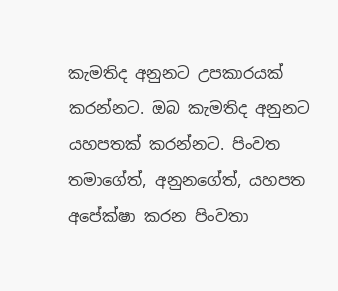කැමතිද අනුනට උපකාරයක් කරන්නට. ඔබ කැමතිද අනුනට යහපතක් කරන්නට. පිංවත තමාගේත්, අනුනගේත්, යහපත අපේක්ෂා කරන පිංවතා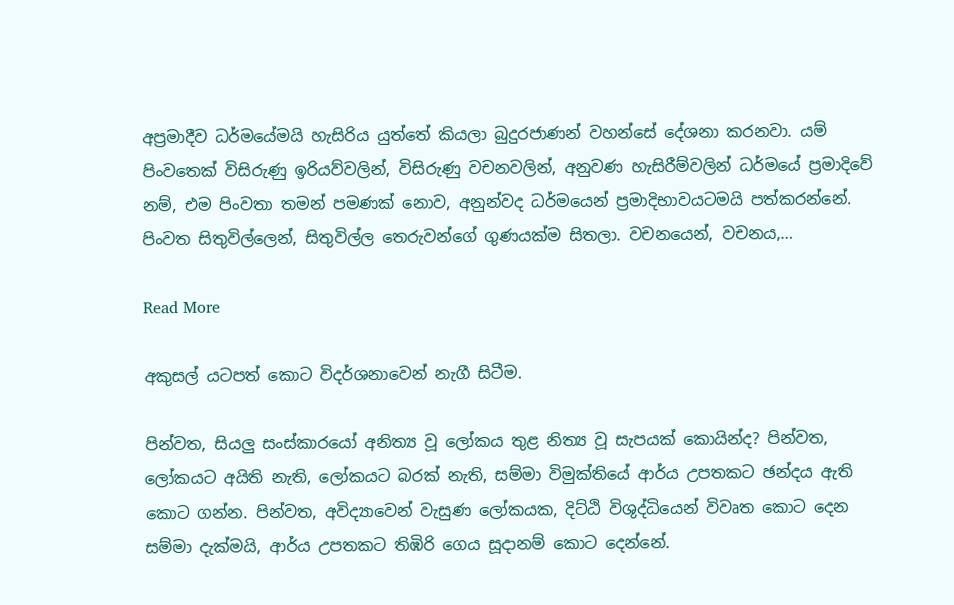අප්‍රමාදීව ධර්මයේමයි හැසිරිය යුත්තේ කියලා බුදුරජාණන් වහන්සේ දේශනා කරනවා. යම් පිංවතෙක් විසිරුණු ඉරියව්වලින්, විසිරුණු වචනවලින්, අනුවණ හැසිරීම්වලින් ධර්මයේ ප්‍රමාදිවේ නම්, එම පිංවතා තමන් පමණක් නොව, අනුන්වද ධර්මයෙන් ප්‍රමාදිභාවයටමයි පත්කරන්නේ. පිංවත සිතුවිල්ලෙන්, සිතුවිල්ල තෙරුවන්ගේ ගුණයක්ම සිතලා. වචනයෙන්, වචනය,…

Read More

අකුසල් යටපත් කොට විදර්ශනාවෙන් නැගී සිටීම.

පින්වත, සියලු සංස්කාරයෝ අනිත්‍ය වූ ලෝකය තුළ නිත්‍ය වූ සැපයක් කොයින්ද? පින්වත, ලෝකයට අයිති නැති, ලෝකයට බරක් නැති, සම්මා විමුක්තියේ ආර්ය උපතකට ඡන්දය ඇති කොට ගන්න. පින්වත, අවිද්‍යාවෙන් වැසුණ ලෝකයක, දිට්ඨි විශුද්ධියෙන් විවෘත කොට දෙන සම්මා දැක්මයි, ආර්ය උපතකට තිඹිරි ගෙය සූදානම් කොට දෙන්නේ.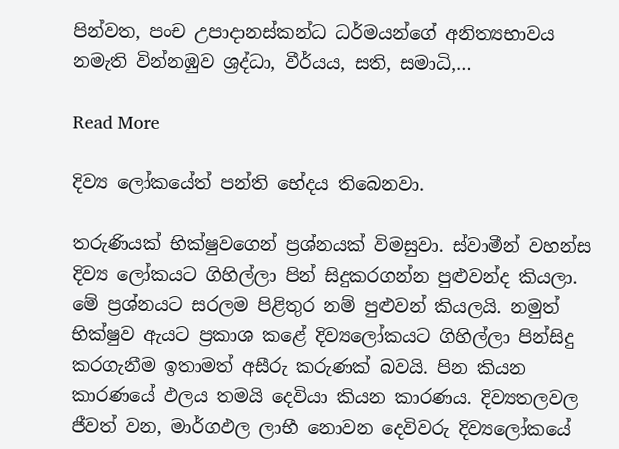පින්වත, පංච උපාදානස්කන්ධ ධර්මයන්ගේ අනිත්‍යභාවය නමැති වින්නඹුව ශ්‍රද්ධා, වීර්යය, සති, සමාධි,…

Read More

දිව්‍ය ලෝකයේත් පන්ති භේදය තිබෙනවා.

තරුණියක් භික්ෂුවගෙන් ප්‍රශ්නයක් විමසුවා. ස්වාමීන් වහන්ස දිව්‍ය ලෝකයට ගිහිල්ලා පින් සිදුකරගන්න පුළුවන්ද කියලා. මේ ප්‍රශ්නයට සරලම පිළිතුර නම් පුළුවන් කියලයි. නමුත් භික්ෂුව ඇයට ප්‍රකාශ කළේ දිව්‍යලෝකයට ගිහිල්ලා පින්සිදු කරගැනීම ඉතාමත් අසීරු කරුණක් බවයි. පින කියන කාරණයේ ඵලය තමයි දෙවියා කියන කාරණය. දිව්‍යතලවල ජීවත් වන, මාර්ගඵල ලාභී නොවන දෙවිවරු දිව්‍යලෝකයේ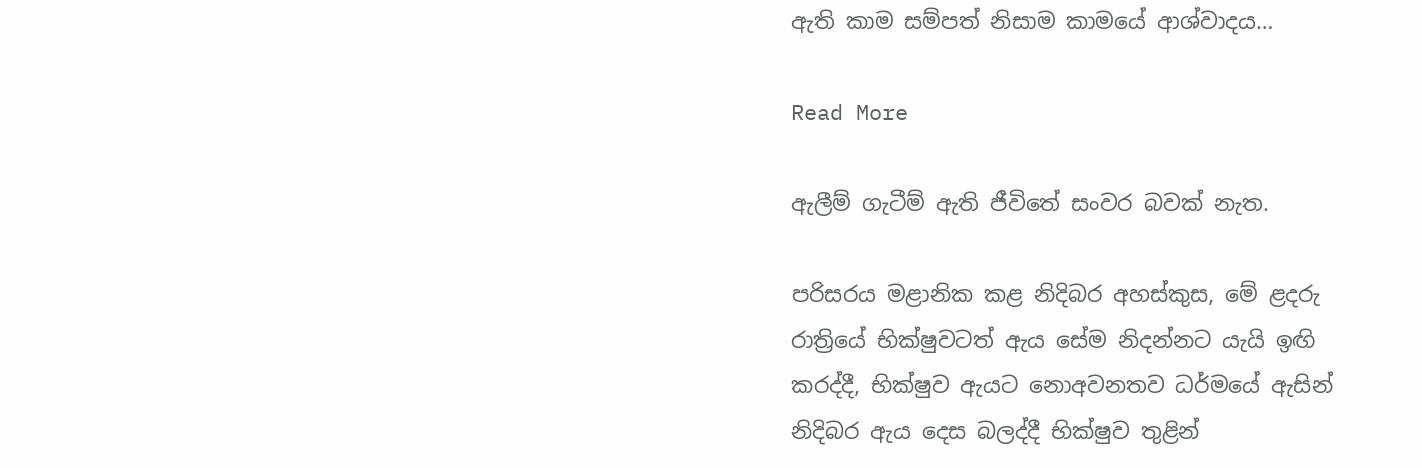ඇති කාම සම්පත් නිසාම කාමයේ ආශ්වාදය…

Read More

ඇලීම් ගැටීම් ඇති ජීවිතේ සංවර බවක් නැත.

පරිසරය මළානික කළ නිදිබර අහස්කුස, මේ ළදරු රාත්‍රියේ භික්ෂුවටත් ඇය සේම නිදන්නට යැයි ඉඟි කරද්දී, භික්ෂුව ඇයට නොඅවනතව ධර්මයේ ඇසින් නිදිබර ඇය දෙස බලද්දී භික්ෂුව තුළින්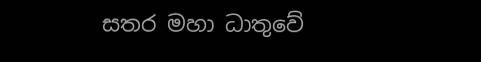සතර මහා ධාතුවේ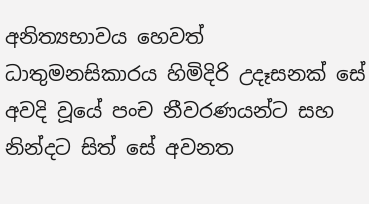අනිත්‍යභාවය හෙවත් ධාතුමනසිකාරය හිමිදිරි උදෑසනක් සේ අවදි වූයේ පංච නීවරණයන්ට සහ නින්දට සිත් සේ අවනත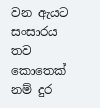වන ඇයට සංසාරය තව කොතෙක් නම් දුර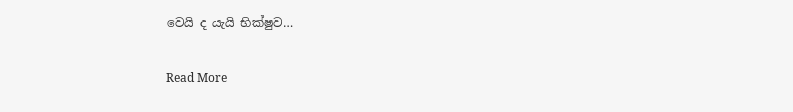වෙයි ද යැයි භික්ෂුව…

Read More